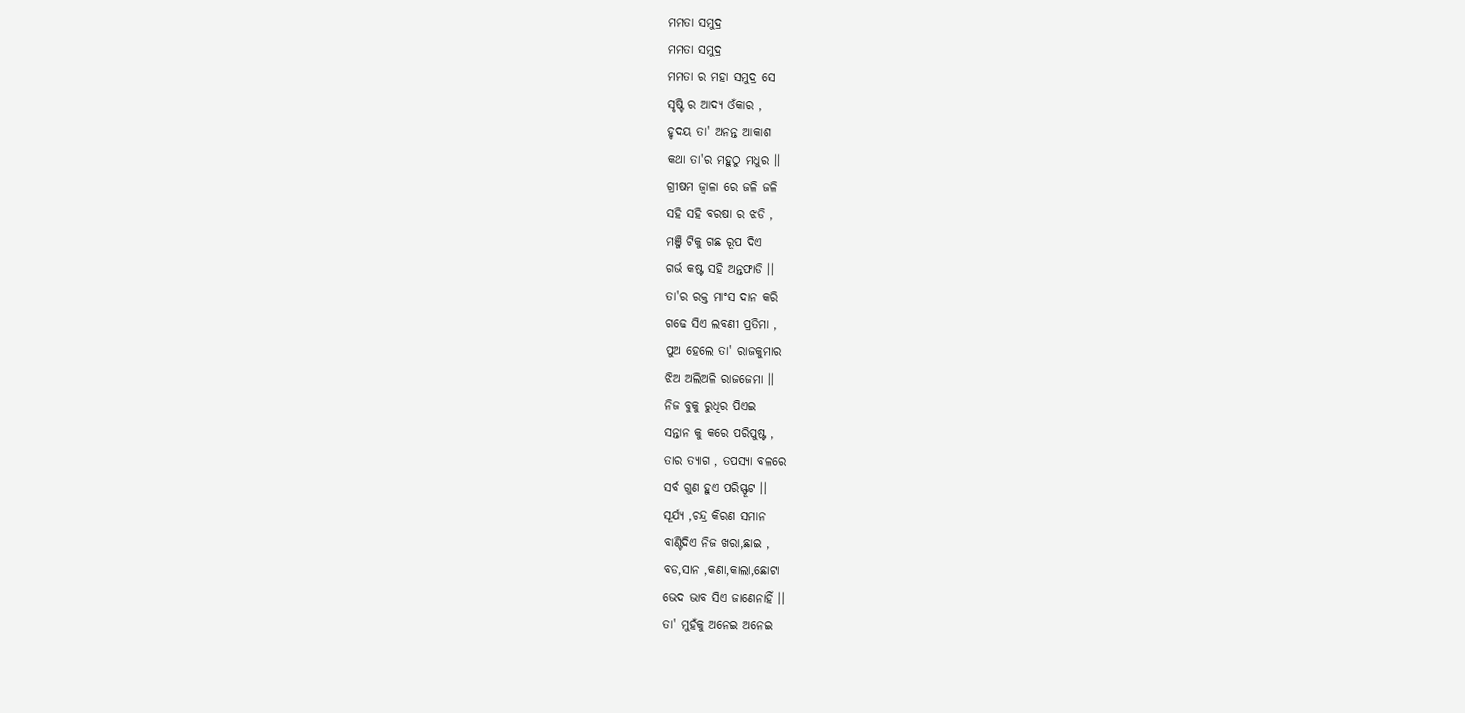ମମତା ସମୁଦ୍ର
ମମତା ସମୁଦ୍ର
ମମତା ର ମହା ସମୁଦ୍ର ସେ
ସୃଷ୍ଟି ର ଆଦ୍ୟ ଓଁକାର ,
ହୃଦୟ ତା' ଅନନ୍ତ ଆକାଶ
କଥା ତା'ର ମହୁଠୁ ମଧୁର ।।
ଗ୍ରୀଷମ ଜ୍ୱାଳା ରେ ଜଳି ଜଳି
ସହି ସହି ବରଷା ର ଝଡି ,
ମଞ୍ଜି ଟିକୁ ଗଛ ରୂପ ଦିଏ
ଗର୍ଭ କଷ୍ଟ ସହି ଅନ୍ତଫାଡି ।।
ତା'ର ରକ୍ତ ମାଂସ ଦାନ କରି
ଗଢେ ସିଏ ଲବଣୀ ପ୍ରତିମା ,
ପୁଅ ହେଲେ ତା' ରାଜକୁମାର
ଝିଅ ଅଲିଅଳି ରାଜଜେମା ।।
ନିଜ ବୁକୁ ରୁଧିର ପିଏଇ
ସନ୍ତାନ କୁ କରେ ପରିପୁଷ୍ଟ ,
ତାର ତ୍ୟାଗ , ତପସ୍ୟା ବଳରେ
ସର୍ବ ଗୁଣ ହୁଏ ପରିସ୍ଫୂଟ ।।
ସୂର୍ଯ୍ୟ ,ଚନ୍ଦ୍ର କିରଣ ସମାନ
ବାଣ୍ଟିଦିଏ ନିଜ ଖରା,ଛାଇ ,
ବଡ,ସାନ ,କଣା,କାଲା,ଛୋଟା
ଭେଦ ଭାବ ସିଏ ଜାଣେନାହିଁ ।।
ତା' ମୁହଁକୁ ଅନେଇ ଅନେଇ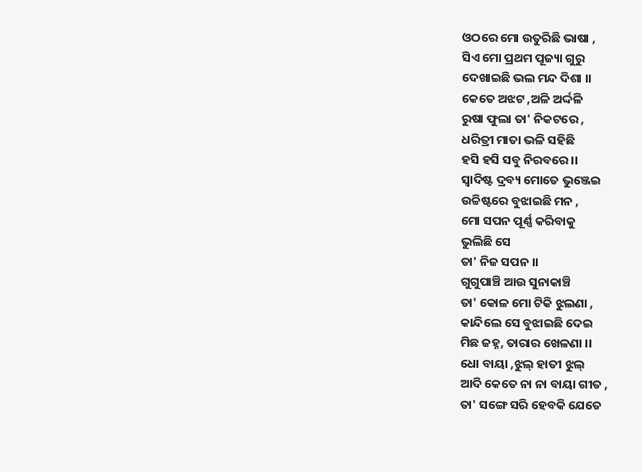ଓଠରେ ମୋ ଉତୁରିଛି ଭାଷା ,
ସିଏ ମୋ ପ୍ରଥମ ପୂଜ୍ୟା ଗୁରୁ
ଦେଖାଇଛି ଭଲ ମନ୍ଦ ଦିଶା ।।
କେତେ ଅଝଟ ,ଅଳି ଅର୍ଦ୍ଦଳି
ରୁଷା ଫୁଲା ତା' ନିକଟରେ ,
ଧରିତ୍ରୀ ମାତା ଭଳି ସହିଛି
ହସି ହସି ସବୁ ନିରବରେ ।।
ସ୍ୱାଦିଷ୍ଟ ଦ୍ରବ୍ୟ ମୋତେ ଭୁଞ୍ଜେଇ
ଉଚ୍ଚିଷ୍ଟରେ ବୁଝାଇଛି ମନ ,
ମୋ ସପନ ପୂର୍ଣ୍ଣ କରିବାକୁ
ଭୁଲିଛି ସେ
ତା' ନିଜ ସପନ ।।
ଗୁଗୁପାଞ୍ଚି ଆଉ ସୁନାକାଞ୍ଚି
ତା' କୋଳ ମୋ ଟିକି ଝୁଲଣା ,
କାନ୍ଦିଲେ ସେ ବୁଝାଇଛି ଦେଇ
ମିଛ ଜହ୍ନ, ତାରାର ଖେଳଣା ।।
ଧୋ ବାୟା ,ଝୁଲ୍ ହାତୀ ଝୁଲ୍
ଆଦି କେତେ ନା ନା ବାୟା ଗୀତ ,
ତା' ସଙ୍ଗେ ସରି ହେବକି ଯେତେ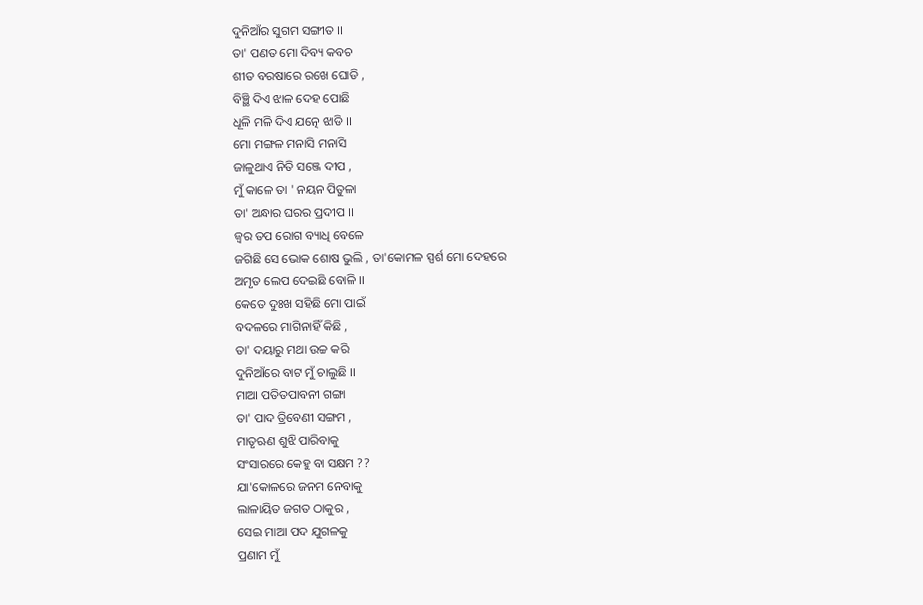ଦୁନିଆଁର ସୁଗମ ସଙ୍ଗୀତ ।।
ତା' ପଣତ ମୋ ଦିବ୍ୟ କବଚ
ଶୀତ ବରଷାରେ ରଖେ ଘୋଡି ,
ବିଞ୍ଛି ଦିଏ ଝାଳ ଦେହ ପୋଛି
ଧୂଳି ମଳି ଦିଏ ଯତ୍ନେ ଝାଡି ।।
ମୋ ମଙ୍ଗଳ ମନାସି ମନାସି
ଜାଳୁଥାଏ ନିତି ସଞ୍ଜେ ଦୀପ ,
ମୁଁ କାଳେ ତା ' ନୟନ ପିତୁଳା
ତା' ଅନ୍ଧାର ଘରର ପ୍ରଦୀପ ।।
ଜ୍ୱର ତପ ରୋଗ ବ୍ୟାଧି ବେଳେ
ଜଗିଛି ସେ ଭୋକ ଶୋଷ ଭୁଲି , ତା'କୋମଳ ସ୍ପର୍ଶ ମୋ ଦେହରେ
ଅମୃତ ଲେପ ଦେଇଛି ବୋଳି ।।
କେତେ ଦୁଃଖ ସହିଛି ମୋ ପାଇଁ
ବଦଳରେ ମାଗିନାହିଁ କିଛି ,
ତା' ଦୟାରୁ ମଥା ଉଚ୍ଚ କରି
ଦୁନିଆଁରେ ବାଟ ମୁଁ ଚାଲୁଛି ।।
ମାଆ ପତିତପାବନୀ ଗଙ୍ଗା
ତା' ପାଦ ତ୍ରିବେଣୀ ସଙ୍ଗମ ,
ମାତୃଋଣ ଶୁଝି ପାରିବାକୁ
ସଂସାରରେ କେହୁ ବା ସକ୍ଷମ ??
ଯା'କୋଳରେ ଜନମ ନେବାକୁ
ଲାଳାୟିତ ଜଗତ ଠାକୁର ,
ସେଇ ମାଆ ପଦ ଯୁଗଳକୁ
ପ୍ରଣାମ ମୁଁ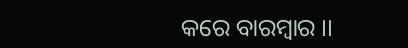କରେ ବାରମ୍ବାର ।।